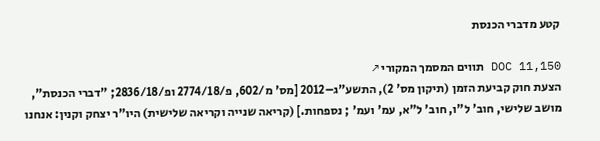קטע מדברי הכנסת

DOC 11,150 תווים המסמך המקורי ↗
הצעת חוק קביעת הזמן (תיקון מס' 2), התשע"ג–2012 [מס' מ/602, פ/2774/18 ופ/2836/18; "דברי הכנסת", מושב שלישי, חוב' ל"ו, חוב' ל"א, עמ' ועמ' ; נספחות.] (קריאה שנייה וקריאה שלישית) היו"ר יצחק וקנין: אנחנו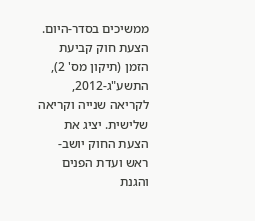ממשיכים בסדר-היום. הצעת חוק קביעת הזמן (תיקון מס' 2), התשע"ג-2012, לקריאה שנייה וקריאה שלישית. יציג את הצעת החוק יושב-ראש ועדת הפנים והגנת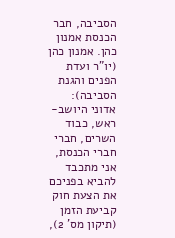הסביבה, חבר הכנסת אמנון כהן. אמנון כהן (יו"ר ועדת הפנים והגנת הסביבה): אדוני היושב-ראש, כבוד השרים, חברי חברי הכנסת, אני מתכבד להביא בפניכם את הצעת חוק קביעת הזמן (תיקון מס' 2),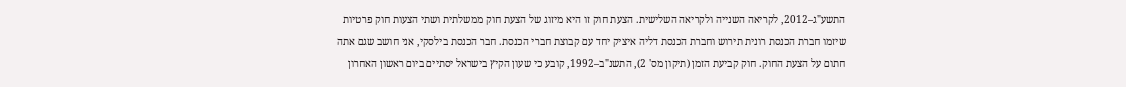התשע"ג–2012, לקריאה השנייה ולקריאה השלישית. הצעת חוק זו היא מיזוג של הצעת חוק ממשלתית ושתי הצעות חוק פרטיות שיזמו חברת הכנסת רונית תירוש וחברת הכנסת דליה איציק יחד עם קבוצת חברי הכנסת. חבר הכנסת בילסקי, אני חושב שגם אתה חתום על הצעת החוק. חוק קביעת הזמן (תיקון מס' 2), התשנ"ב–1992, קובע כי שעון הקיץ בישראל יסתיים ביום ראשון האחרון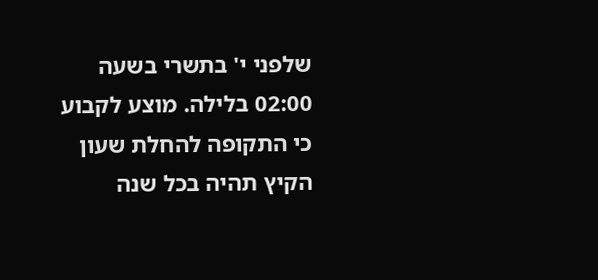שלפני י' בתשרי בשעה 02:00 בלילה. מוצע לקבוע כי התקופה להחלת שעון הקיץ תהיה בכל שנה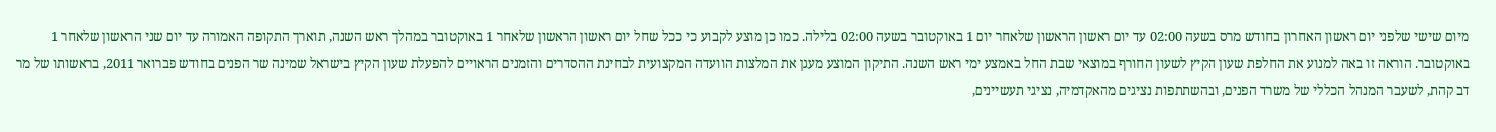מיום שישי שלפני יום ראשון האחרון בחודש מרס בשעה 02:00 עד יום ראשון הראשון שלאחר יום 1 באוקטובר בשעה 02:00 בלילה. כמו כן מוצע לקבוע כי ככל שחל יום ראשון הראשון שלאחר 1 באוקטובר במהלך ראש השנה, תוארך התקופה האמורה עד יום שני הראשון שלאחר 1 באוקטובר. הוראה זו באה למנוע את החלפת שעון הקיץ לשעון החורף במוצאי שבת החל באמצע ימי ראש השנה. התיקון המוצע מעגן את המלצות הוועדה המקצועית לבחינת ההסדרים והזמנים הראויים להפעלת שעון הקיץ בישראל שמינה שר הפנים בחודש פברואר 2011, בראשותו של מר דב קהת, לשעבר המנהל הכללי של משרד הפנים, ובהשתתפות נציגים מהאקדמיה, נציגי תעשיינים,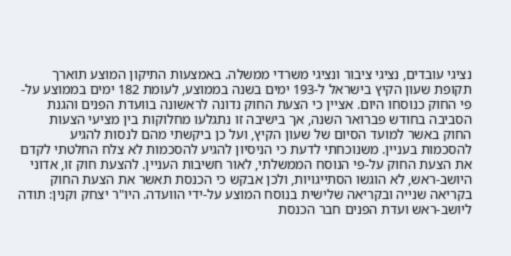נציגי עובדים, נציגי ציבור ונציגי משרדי ממשלה. באמצעות התיקון המוצע תוארך תקופת שעון הקיץ בישראל ל-193 ימים בשנה בממוצע, לעומת 182 ימים בממוצע על-פי החוק כנוסחו היום. אציין כי הצעת החוק נדונה לראשונה בוועדת הפנים והגנת הסביבה בחודש פברואר השנה, אך בישיבה זו נתגלעו מחלוקות בין מציעי הצעות החוק באשר למועד הסיום של שעון הקיץ, ועל כן ביקשתי מהם לנסות להגיע להסכמות בעניין. משנוכחתי לדעת כי הניסיון להגיע להסכמות לא צלח החלטתי לקדם את הצעת החוק על-פי הנוסח הממשלתי, לאור חשיבות העניין. להצעת חוק זו, אדוני היושב-ראש, לא הוגשו הסתייגויות, ולכן אבקש כי הכנסת תאשר את הצעת החוק בקריאה שנייה ובקריאה שלישית בנוסח המוצע על-ידי הוועדה. היו"ר יצחק וקנין: תודה ליושב-ראש ועדת הפנים חבר הכנסת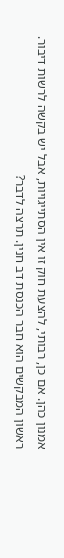אמנון כהן. אם כן, רבותי, להצעת חוק זו אין הסתייגויות, אבל יש בקשה לרשות דיבור. ראשון המבקשים הוא חבר הכנסת דב חנין. תרצה לדבר?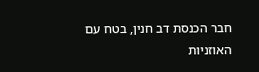חבר הכנסת דב חנין, בטח עם האוזניות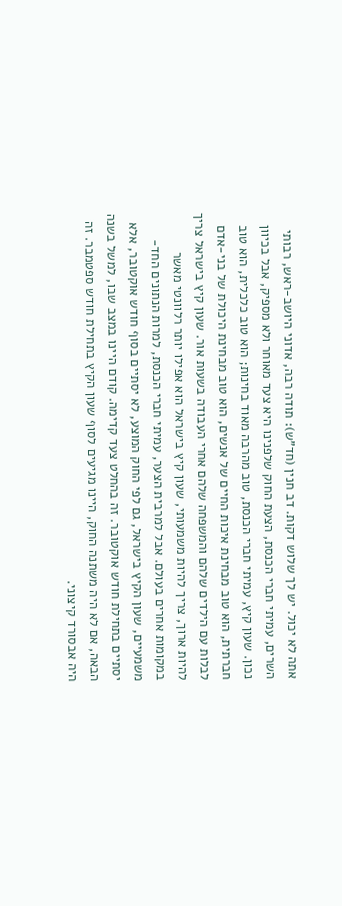אתה לא יכול. יש לך שלוש דקות. דב חנין (חד"ש): תודה רבה, אדוני היושב-ראש, רבותי השרים, עמיתי חברי הכנסת, הצעת החוק שלפנינו היא צעד מאוחר ולא מספיק, אבל בכיוון נכון. שעון קיץ, עמיתי חברי הכנסת, טוב מהרבה מאוד בחינות; הוא טוב כלכלית, הוא טוב חברתית, הוא טוב מבחינת איכות החיים של אנשים, הוא טוב מבחינת היכולת של בני-אדם לבלות עם הילדים שלהם והמשפחה שלהם אחרי העבודה בשעות אור. שעון קיץ בישראל צריך להיות ארוך, צריך להיות משמעותי, שעון קיץ בישראל הוא אפילו יותר רלוונטי מאשר במקומות אחרים בעולם. אבל למרבית הצער, עמיתי חברי הכנסת, למרות הנתונים החד-משמעיים, שעון הקיץ בישראל, גם לפי החוק המוצע, לא יסתיים בסוף חודש אוקטובר, אלא יסתיים בתחילת חודש אוקטובר. זה בהחלט צעד קדימה. קודם היינו במצב שבו, למשל בשנה הבאה, אם לא היה משתנה החוק, היינו מגיעים לסוף שעון הקיץ בתחילת חודש ספטמבר. זה היה אבסורד קיצוני.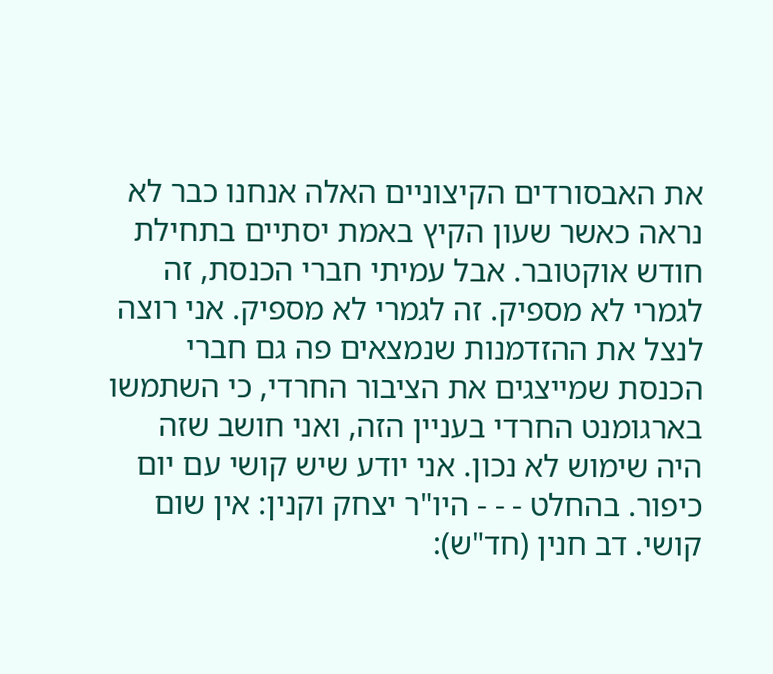את האבסורדים הקיצוניים האלה אנחנו כבר לא נראה כאשר שעון הקיץ באמת יסתיים בתחילת חודש אוקטובר. אבל עמיתי חברי הכנסת, זה לגמרי לא מספיק. זה לגמרי לא מספיק. אני רוצה לנצל את ההזדמנות שנמצאים פה גם חברי הכנסת שמייצגים את הציבור החרדי, כי השתמשו בארגומנט החרדי בעניין הזה, ואני חושב שזה היה שימוש לא נכון. אני יודע שיש קושי עם יום כיפור. בהחלט - - - היו"ר יצחק וקנין: אין שום קושי. דב חנין (חד"ש):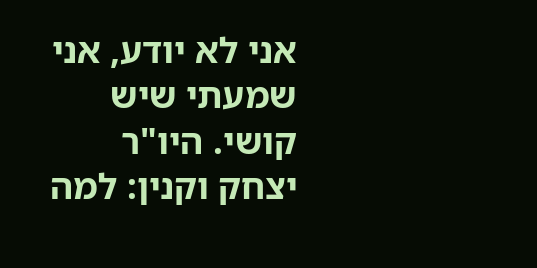אני לא יודע, אני שמעתי שיש קושי. היו"ר יצחק וקנין: למה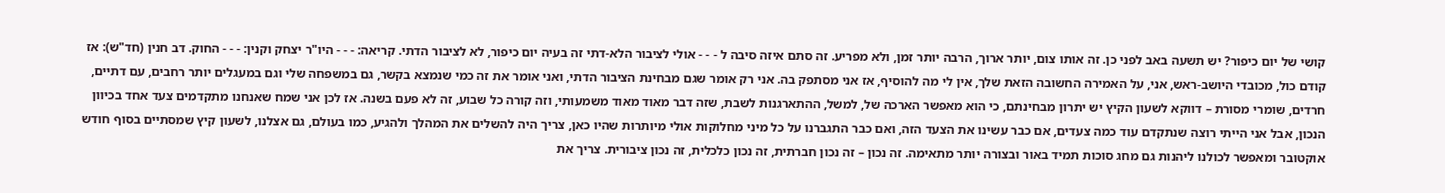קושי של יום כיפור? יש תשעה באב לפני כן. זה אותו צום, יותר ארוך, הרבה יותר זמן, ולא מפריע. זה סתם איזה סיבה ל - - - אולי לציבור הלא-דתי זה בעיה יום כיפור, לא לציבור הדתי. קריאה: - - - היו"ר יצחק וקנין: - - - החוק. דב חנין (חד"ש): אז קודם כול, מכובדי היושב-ראש, אני, על האמירה החשובה הזאת שלך, אין לי מה להוסיף, אז אני מסתפק בה. אני רק אומר שגם מבחינת הציבור הדתי, ואני אומר את זה כמי שנמצא בקשר, גם במשפחה שלי וגם במעגלים יותר רחבים, עם דתיים, חרדים, שומרי מסורת – דווקא לשעון הקיץ יש יתרון מבחינתם, כי הוא מאפשר הארכה של, למשל, ההתארגנות לשבת, שזה דבר מאוד מאוד משמעותי, וזה קורה כל שבוע, זה לא פעם בשנה. אז לכן אני שמח שאנחנו מתקדמים צעד אחד בכיוון הנכון, אבל אני הייתי רוצה שנתקדם עוד כמה צעדים, אם כבר עשינו את הצעד הזה, ואם כבר התגברנו על כל מיני מחלוקות אולי מיותרות שהיו כאן, צריך היה להשלים את המהלך ולהגיע, כמו בעולם, גם אצלנו, לשעון קיץ שמסתיים בסוף חודש אוקטובר ומאפשר לכולנו ליהנות גם מחג סוכות תמיד באור ובצורה יותר מתאימה. זה נכון – זה נכון חברתית, זה נכון כלכלית, זה נכון ציבורית. צריך את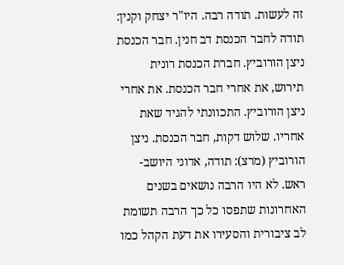זה לעשות. תודה רבה. היו"ר יצחק וקנין: תודה לחבר הכנסת דב חנין. חבר הכנסת ניצן הורוביץ. חברת הכנסת רונית תירוש, את אחרי חבר הכנסת. את אחרי ניצן הורוביץ. התכוונתי להגיד שאת אחריו. שלוש דקות, חבר הכנסת. ניצן הורוביץ (מרצ): תודה, אדוני היושב-ראש. לא היו הרבה נושאים בשנים האחרונות שתפסו כל כך הרבה תשומת לב ציבורית והסעירו את דעת הקהל כמו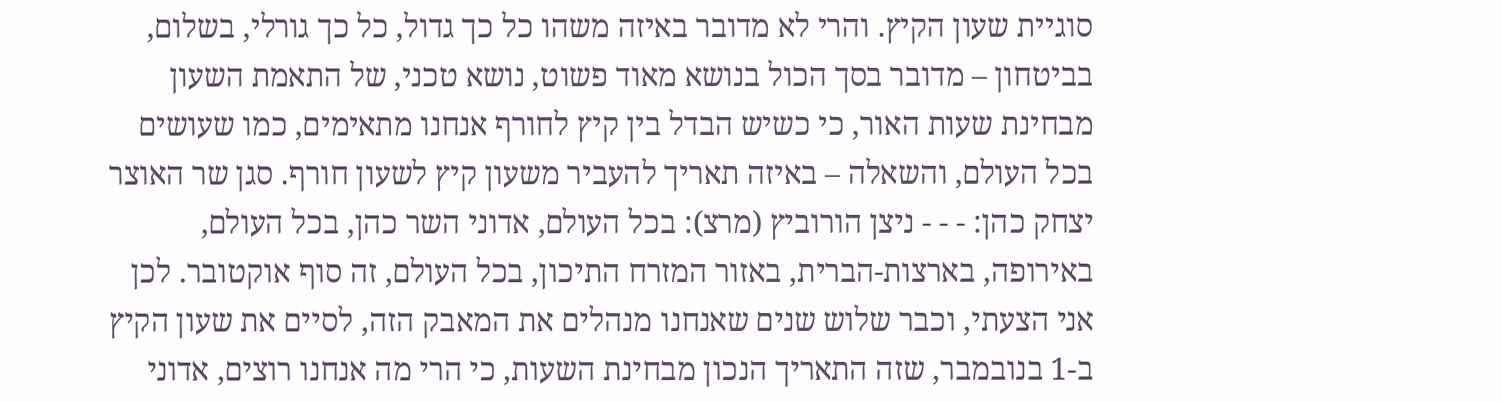סוגיית שעון הקיץ. והרי לא מדובר באיזה משהו כל כך גדול, כל כך גורלי, בשלום, בביטחון – מדובר בסך הכול בנושא מאוד פשוט, נושא טכני, של התאמת השעון מבחינת שעות האור, כי כשיש הבדל בין קיץ לחורף אנחנו מתאימים, כמו שעושים בכל העולם, והשאלה – באיזה תאריך להעביר משעון קיץ לשעון חורף. סגן שר האוצר יצחק כהן: - - - ניצן הורוביץ (מרצ): בכל העולם, אדוני השר כהן, בכל העולם, באירופה, בארצות-הברית, באזור המזרח התיכון, בכל העולם, זה סוף אוקטובר. לכן אני הצעתי, וכבר שלוש שנים שאנחנו מנהלים את המאבק הזה, לסיים את שעון הקיץ ב-1 בנובמבר, שזה התאריך הנכון מבחינת השעות, כי הרי מה אנחנו רוצים, אדוני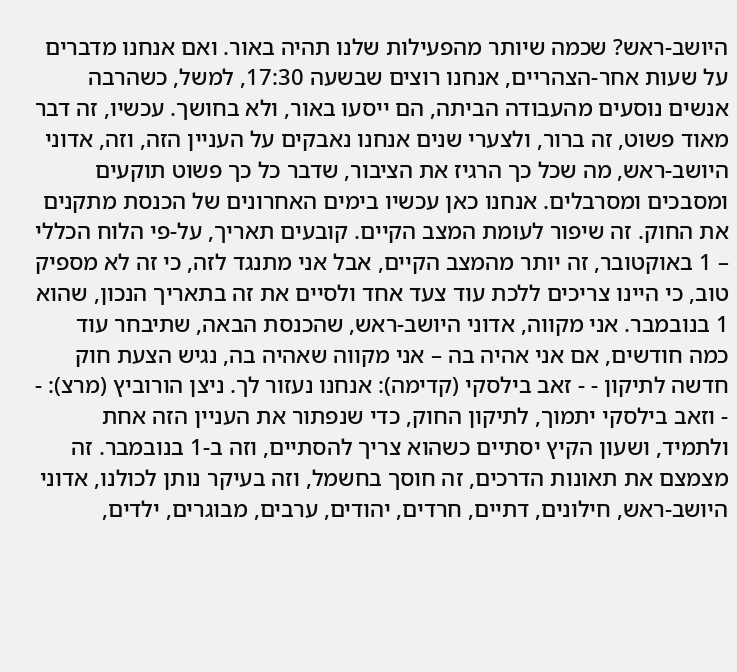היושב-ראש? שכמה שיותר מהפעילות שלנו תהיה באור. ואם אנחנו מדברים על שעות אחר-הצהריים, אנחנו רוצים שבשעה 17:30, למשל, כשהרבה אנשים נוסעים מהעבודה הביתה, הם ייסעו באור, ולא בחושך. עכשיו, זה דבר מאוד פשוט, זה ברור, ולצערי שנים אנחנו נאבקים על העניין הזה, וזה, אדוני היושב-ראש, מה שכל כך הרגיז את הציבור, שדבר כל כך פשוט תוקעים ומסבכים ומסרבלים. אנחנו כאן עכשיו בימים האחרונים של הכנסת מתקנים את החוק. זה שיפור לעומת המצב הקיים. קובעים תאריך, על-פי הלוח הכללי – 1 באוקטובר, זה יותר מהמצב הקיים, אבל אני מתנגד לזה, כי זה לא מספיק טוב, כי היינו צריכים ללכת עוד צעד אחד ולסיים את זה בתאריך הנכון, שהוא 1 בנובמבר. אני מקווה, אדוני היושב-ראש, שהכנסת הבאה, שתיבחר עוד כמה חודשים, אם אני אהיה בה – אני מקווה שאהיה בה, נגיש הצעת חוק חדשה לתיקון - - זאב בילסקי (קדימה): אנחנו נעזור לך. ניצן הורוביץ (מרצ): - - וזאב בילסקי יתמוך, לתיקון החוק, כדי שנפתור את העניין הזה אחת ולתמיד, ושעון הקיץ יסתיים כשהוא צריך להסתיים, וזה ב-1 בנובמבר. זה מצמצם את תאונות הדרכים, זה חוסך בחשמל, וזה בעיקר נותן לכולנו, אדוני היושב-ראש, חילונים, דתיים, חרדים, יהודים, ערבים, מבוגרים, ילדים,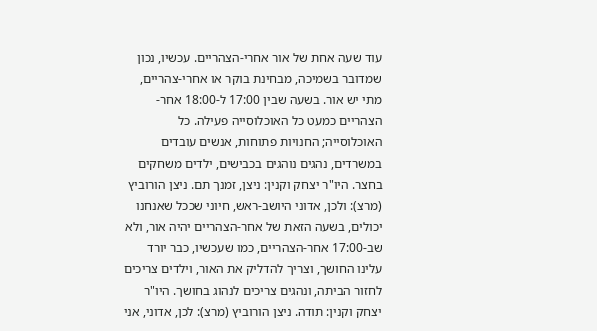עוד שעה אחת של אור אחרי-הצהריים. עכשיו, נכון שמדובר בשמיכה, מבחינת בוקר או אחרי-צהריים, מתי יש אור. בשעה שבין 17:00 ל-18:00 אחר-הצהריים כמעט כל האוכלוסייה פעילה. כל האוכלוסייה; החנויות פתוחות, אנשים עובדים במשרדים, נהגים נוהגים בכבישים, ילדים משחקים בחצר. היו"ר יצחק וקנין: ניצן, זמנך תם. ניצן הורוביץ (מרצ): ולכן, אדוני היושב-ראש, חיוני שככל שאנחנו יכולים, בשעה הזאת של אחר-הצהריים יהיה אור, ולא שב-17:00 אחר-הצהריים, כמו שעכשיו, כבר יורד עלינו החושך, וצריך להדליק את האור, וילדים צריכים לחזור הביתה, ונהגים צריכים לנהוג בחושך. היו"ר יצחק וקנין: תודה. ניצן הורוביץ (מרצ): לכן, אדוני, אני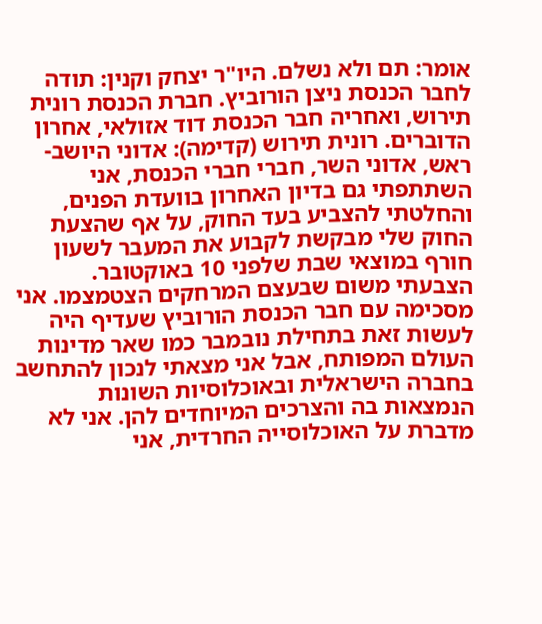אומר: תם ולא נשלם. היו"ר יצחק וקנין: תודה לחבר הכנסת ניצן הורוביץ. חברת הכנסת רונית תירוש, ואחריה חבר הכנסת דוד אזולאי, אחרון הדוברים. רונית תירוש (קדימה): אדוני היושב-ראש, אדוני השר, חברי חברי הכנסת, אני השתתפתי גם בדיון האחרון בוועדת הפנים, והחלטתי להצביע בעד החוק, על אף שהצעת החוק שלי מבקשת לקבוע את המעבר לשעון חורף במוצאי שבת שלפני 10 באוקטובר. הצבעתי משום שבעצם המרחקים הצטמצמו. אני מסכימה עם חבר הכנסת הורוביץ שעדיף היה לעשות זאת בתחילת נובמבר כמו שאר מדינות העולם המפותח, אבל אני מצאתי לנכון להתחשב בחברה הישראלית ובאוכלוסיות השונות הנמצאות בה והצרכים המיוחדים להן. אני לא מדברת על האוכלוסייה החרדית, אני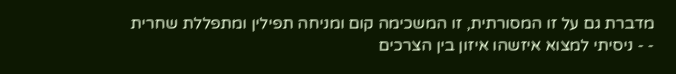מדברת גם על זו המסורתית, זו המשכימה קום ומניחה תפילין ומתפללת שחרית - - ניסיתי למצוא איזשהו איזון בין הצרכים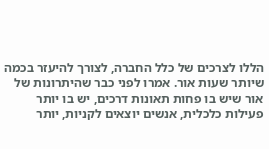הללו לצרכים של כלל החברה, לצורך להיעזר בכמה שיותר שעות אור. אמרו לפני כבר שהיתרונות של אור שיש בו פחות תאונות דרכים, יש בו יותר פעילות כלכלית, אנשים יוצאים לקניות, יותר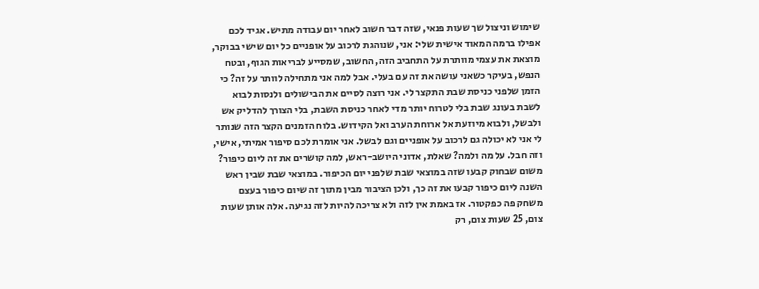שימוש וניצול שך שעות פנאי, שזה דבר חשוב לאחר יום עבודה מתיש. אגיד לכם אפילו ברמה המאוד אישית שלי: אני, שנוהגת לרכוב על אופניים כל יום שישי בבוקר, מוצאת את עצמי מוותרת על התחביב הזה, החשוב, שמסייע לבריאות הגוף, ובטח הנפש, בעיקר כשאני עושה את זה עם בעלי. אבל למה אני מתחילה לוותר על זה? כי הזמן שלפני כניסת שבת התקצר לי. אני רוצה לסיים את הבישולים ולנסות לבוא לשבת בעונג שבת בלי לטרוח יותר מדי לאחר כניסת השבת, בלי הצורך להדליק אש ולבשל, ולבוא מיוזעת אל ארוחת הערב ואל הקידוש. בלוח הזמנים הקצר הזה שנותר לי אני לא יכולה גם לרכוב על אופניים וגם לבשל. אני אומרת לכם סיפור אמיתי, אישי, וזה חבל. על מה ולמה? שאלת, אדוני היושב-ראש, למה קושרים את זה ליום כיפור? משום שבחוק קבעו שזה במוצאי שבת שלפני יום הכיפור. במוצאי שבת שבין ראש השנה ליום כיפור קבעו את זה כך, ולכן הציבור מבין מתוך זה שיום כיפור בעצם משחק פה כפקטור. אז באמת אין לזה ולא צריכה להיות לזה נגיעה. אלה אותן שעות צום, 25 שעות צום, רק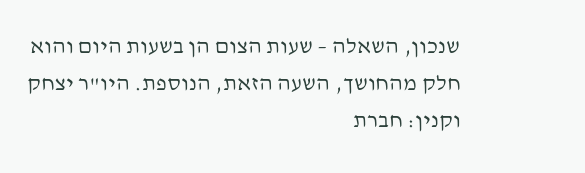שנכון, השאלה – שעות הצום הן בשעות היום והוא חלק מהחושך, השעה הזאת, הנוספת. היו"ר יצחק וקנין: חברת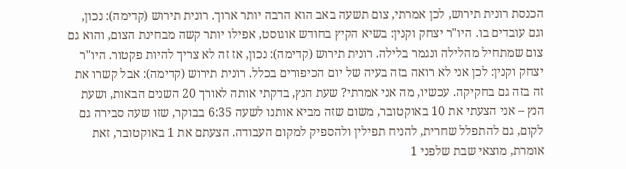הכנסת רונית תירוש, לכן אמרתי, צום תשעה באב הוא הרבה יותר ארוך. רונית תירוש (קדימה): נכון, וגם עובדים בו. היו"ר יצחק וקנין: בשיא הקיץ בחודש אוגוסט, אפילו יותר קשה מבחינת הצום, והוא גם צום שמתחיל מהלילה ונגמר בלילה. רונית תירוש (קדימה): נכון, אז זה לא צריך להיות פקטור. היו"ר יצחק וקנין: לכן אני לא רואה בזה בעיה של יום הכיפורים בכלל. רונית תירוש (קדימה): אבל קשרו את זה בזה גם בחקיקה. עכשיו, מה אני אמרתי? שעת הנץ, בדקתי אותה לאורך 20 השנים הבאות, ושעת הנץ – אני הצעתי את 10 באוקטובר, משום שזה מביא אותנו לשעה 6:35 בבוקר, שזו שעה סבירה גם לקום, גם להתפלל שחרית, להניח תפילין ולהספיק למקום העבודה. הצעתם את 1 באוקטובר, זאת אומרת, מוצאי שבת שלפני 1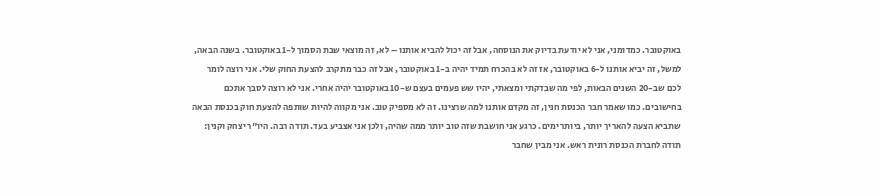באוקטובר. כמדומני, אני לא יודעת בדיוק את הנוסחה, אבל זה יכול להביא אותנו – לא, זה מוצאי שבת הסמוך ל-1 באוקטובר. בשנה הבאה, למשל, זה יביא אותנו ל-6 באוקטובר, אז זה לא בהכרח תמיד יהיה ב-1 באוקטובר, אבל זה כבר מתקרב להצעת החוק שלי. אני רוצה לומר לכם שב-20 השנים הבאות, לפי מה שבדקתי ומצאתי, יהיו שש פעמים בעצם ש-10 באוקטובר יהיה אחרי. אני לא רוצה לסבך אתכם בחישובים. כמו שאמר חבר הכנסת חנין, זה מקדם אותנו למה שרצינו. זה לא מספיק טוב. אני מקווה להיות שותפה להצעת חוק בכנסת הבאה שתביא הצעה להאריך יותר, ביותר ימים. כרגע אני חושבת שזה טוב יותר ממה שהיה, ולכן אני אצביע בעד. תודה רבה. היו"ר יצחק וקנין: תודה לחברת הכנסת רונית ראש. אני מבין שחבר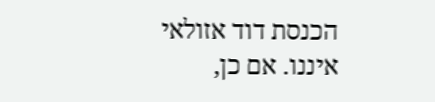הכנסת דוד אזולאי איננו. אם כן,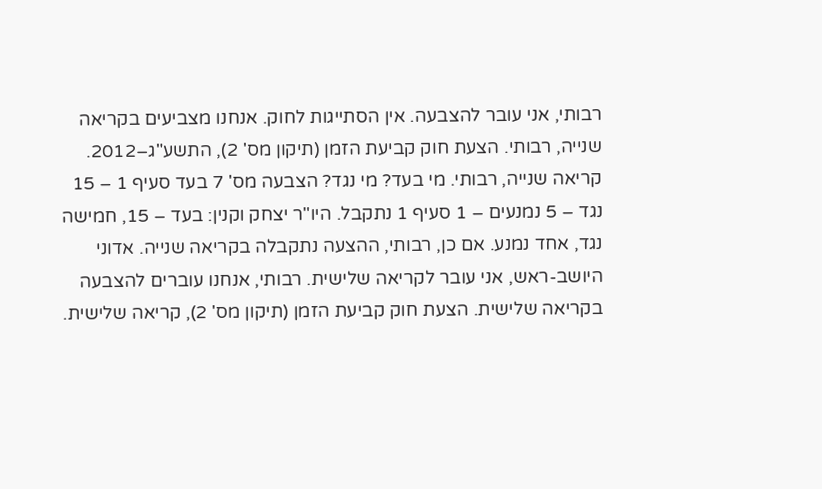רבותי, אני עובר להצבעה. אין הסתייגות לחוק. אנחנו מצביעים בקריאה שנייה, רבותי. הצעת חוק קביעת הזמן (תיקון מס' 2), התשע"ג–2012. קריאה שנייה, רבותי. מי בעד? מי נגד? הצבעה מס' 7 בעד סעיף 1 – 15 נגד – 5 נמנעים – 1 סעיף 1 נתקבל. היו"ר יצחק וקנין: בעד – 15, חמישה נגד, אחד נמנע. אם כן, רבותי, ההצעה נתקבלה בקריאה שנייה. אדוני היושב-ראש, אני עובר לקריאה שלישית. רבותי, אנחנו עוברים להצבעה בקריאה שלישית. הצעת חוק קביעת הזמן (תיקון מס' 2), קריאה שלישית.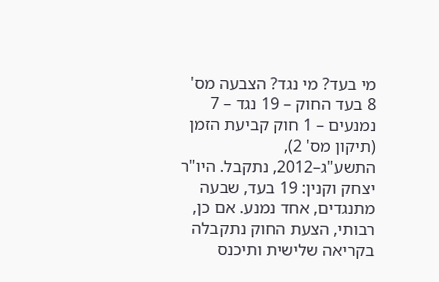מי בעד? מי נגד? הצבעה מס' 8 בעד החוק – 19 נגד – 7 נמנעים – 1 חוק קביעת הזמן (תיקון מס' 2), התשע"ג–2012, נתקבל. היו"ר יצחק וקנין: 19 בעד, שבעה מתנגדים, אחד נמנע. אם כן, רבותי, הצעת החוק נתקבלה בקריאה שלישית ותיכנס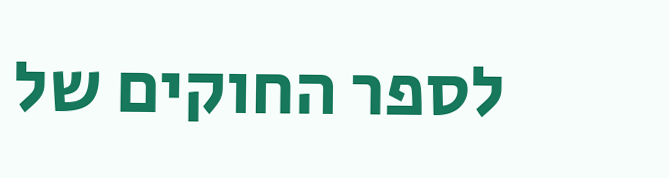לספר החוקים של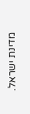מדינת ישראל.